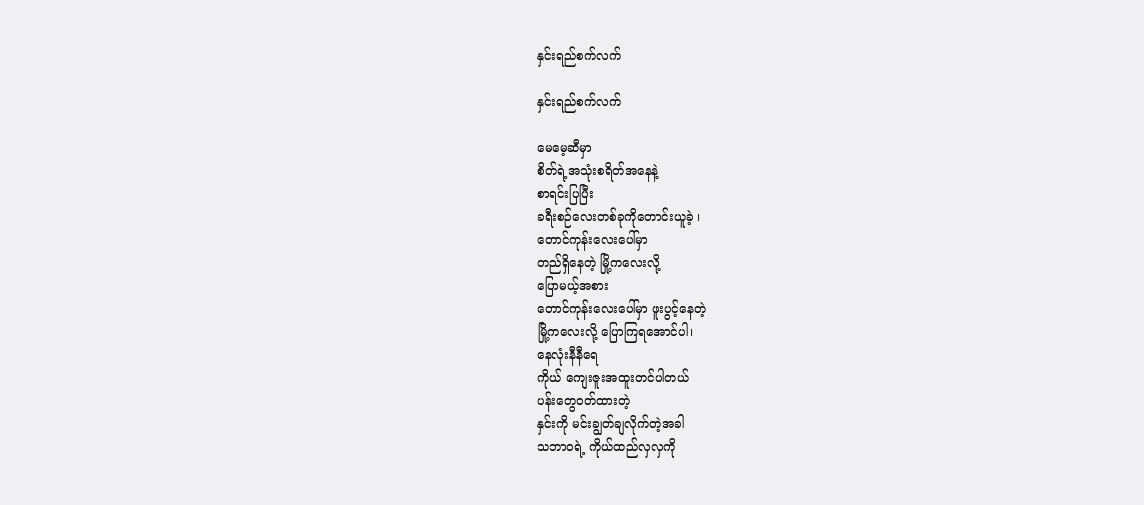နှင်းရည်စက်လက်

နှင်းရည်စက်လက်

မေမေ့ဆီမှာ
စိတ်ရဲ့အသုံးစရိတ်အနေနဲ့
စာရင်းပြပြီး
ခရီးစဉ်လေးတစ်ခုကိုတောင်းယူခဲ့ ၊
တောင်ကုန်းလေးပေါ်မှာ
တည်ရှိနေတဲ့ မြို့ကလေးလို့
ပြောမယ့်အစား
တောင်ကုန်းလေးပေါ်မှာ ဖူးပွင့်နေတဲ့
မြို့ကလေးလို့ ပြောကြရအောင်ပါ၊
နေလုံးနီနီရေ
ကိုယ် ကျေးဇူးအထူးတင်ပါတယ်
ပန်းတွေဝတ်ထားတဲ့
နှင်းကို မင်းချွတ်ချလိုက်တဲ့အခါ
သဘာဝရဲ့ ကိုယ်ထည်လှလှကို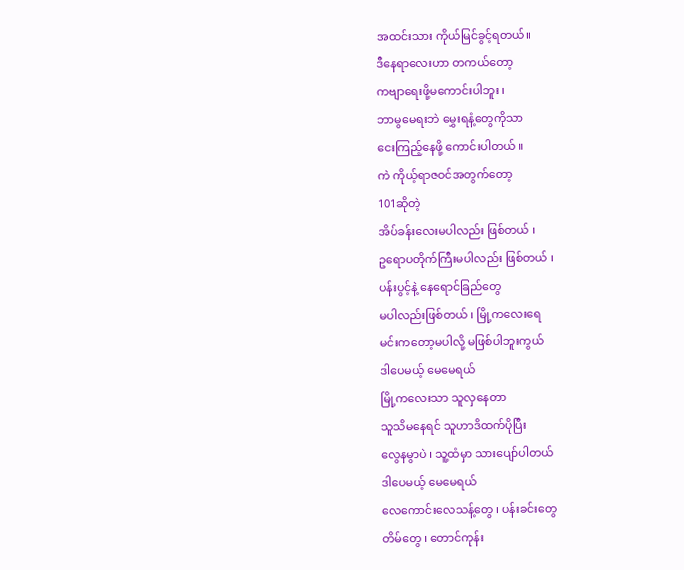အထင်းသား ကိုယ်မြင်ခွင့်ရတယ်။
ဒီနေရာလေးဟာ တကယ်တော့
ကဗျာရေးဖို့မကောင်းပါဘူး ၊
ဘာမွမေရးဘဲ မွှေးရနံ့တွေကိုသာ
ငေးကြည့်နေဖို့ ကောင်းပါတယ် ။
ကဲ ကိုယ့်ရာဇဝင်အတွက်တော့
101ဆိုတဲ့
အိပ်ခန်းလေးမပါလည်း ဖြစ်တယ် ၊
ဥရောပတိုက်ကြီးမပါလည်း ဖြစ်တယ် ၊
ပန်းပွင့်နဲ့ နေရောင်ခြည်တွေ
မပါလည်းဖြစ်တယ် ၊ မြို့ကလေးရေ
မင်းကတော့မပါလို့ မဖြစ်ပါဘူးကွယ်
ဒါပေမယ့် မေမေရယ်
မြို့ကလေးသာ သူလှနေတာ
သူသိမနေရင် သူဟာဒိထက်ပိုပြီး
လွေနမွာပဲ ၊ သူ့ထံမှာ သားပျော်ပါတယ်
ဒါပေမယ့် မေမေရယ်
လေကောင်းလေသန့်တွေ ၊ ပန်းခင်းတွေ
တိမ်တွေ ၊ တောင်ကုန်း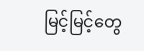မြင့်မြင့်တွေ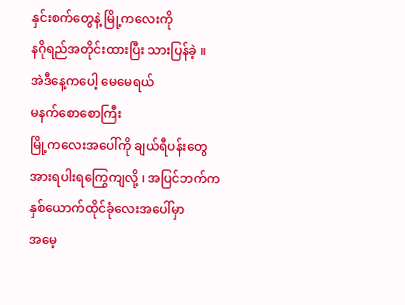နှင်းစက်တွေနဲ့ မြို့ကလေးကို
နဂိုရည်အတိုင်းထားပြီး သားပြန်ခဲ့ ။
အဲဒီနေ့ကပေါ့ မေမေရယ်
မနက်စောစောကြီး
မြို့ကလေးအပေါ်ကို ချယ်ရီပန်းတွေ
အားရပါးရကြွေကျလို့ ၊ အပြင်ဘက်က
နှစ်ယောက်ထိုင်ခုံလေးအပေါ်မှာ
အမေ့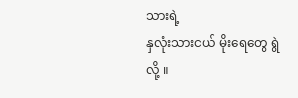သားရဲ့
နှလုံးသားငယ် မိုးရေတွေ ရွဲလို့ ။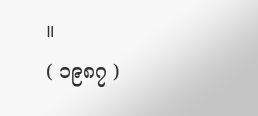။
( ၁၉၈၇ )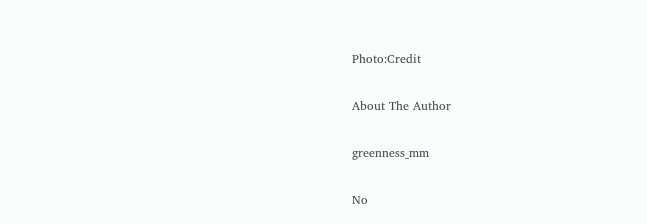Photo:Credit

About The Author

greenness_mm

No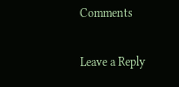Comments

Leave a Reply